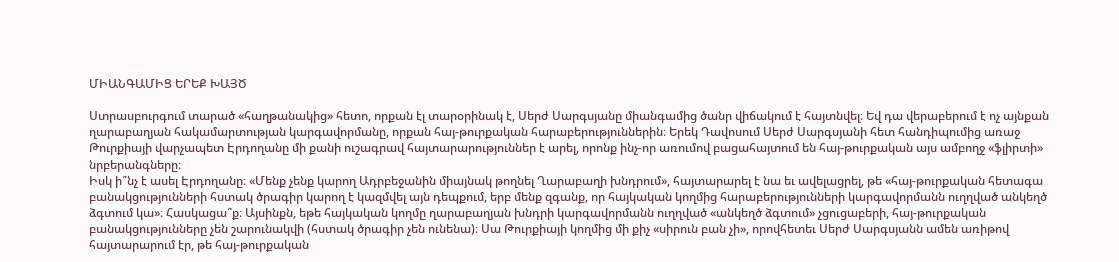ՄԻԱՆԳԱՄԻՑ ԵՐԵՔ ԽԱՅԾ

Ստրասբուրգում տարած «հաղթանակից» հետո, որքան էլ տարօրինակ է, Սերժ Սարգսյանը միանգամից ծանր վիճակում է հայտնվել։ Եվ դա վերաբերում է ոչ այնքան ղարաբաղյան հակամարտության կարգավորմանը, որքան հայ-թուրքական հարաբերություններին։ Երեկ Դավոսում Սերժ Սարգսյանի հետ հանդիպումից առաջ Թուրքիայի վարչապետ Էրդողանը մի քանի ուշագրավ հայտարարություններ է արել, որոնք ինչ-որ առումով բացահայտում են հայ-թուրքական այս ամբողջ «ֆլիրտի» նրբերանգները։
Իսկ ի՞նչ է ասել Էրդողանը։ «Մենք չենք կարող Ադրբեջանին միայնակ թողնել Ղարաբաղի խնդրում», հայտարարել է նա եւ ավելացրել, թե «հայ-թուրքական հետագա բանակցությունների հստակ ծրագիր կարող է կազմվել այն դեպքում, երբ մենք զգանք, որ հայկական կողմից հարաբերությունների կարգավորմանն ուղղված անկեղծ ձգտում կա»։ Հասկացա՞ք։ Այսինքն, եթե հայկական կողմը ղարաբաղյան խնդրի կարգավորմանն ուղղված «անկեղծ ձգտում» չցուցաբերի, հայ-թուրքական բանակցությունները չեն շարունակվի (հստակ ծրագիր չեն ունենա)։ Սա Թուրքիայի կողմից մի քիչ «սիրուն բան չի», որովհետեւ Սերժ Սարգսյանն ամեն առիթով հայտարարում էր, թե հայ-թուրքական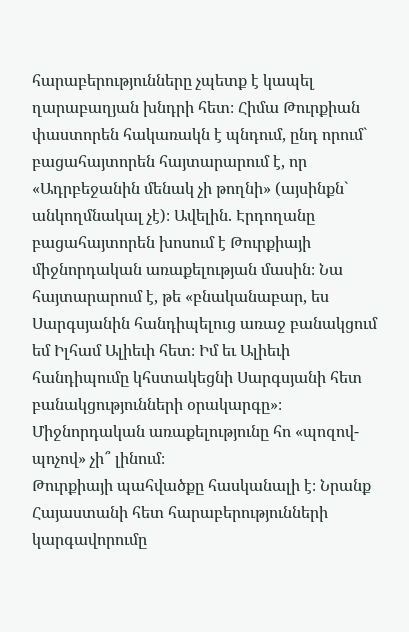հարաբերությունները չպետք է կապել ղարաբաղյան խնդրի հետ։ Հիմա Թուրքիան փաստորեն հակառակն է պնդում, ընդ որում` բացահայտորեն հայտարարում է, որ «Ադրբեջանին մենակ չի թողնի» (այսինքն` անկողմնակալ չէ)։ Ավելին. Էրդողանը բացահայտորեն խոսում է Թուրքիայի միջնորդական առաքելության մասին։ Նա հայտարարում է, թե «բնականաբար, ես Սարգսյանին հանդիպելուց առաջ բանակցում եմ Իլհամ Ալիեւի հետ։ Իմ եւ Ալիեւի հանդիպումը կհստակեցնի Սարգսյանի հետ բանակցությունների օրակարգը»։ Միջնորդական առաքելությունը հո «պոզով-պոչով» չի՞ լինում։
Թուրքիայի պահվածքը հասկանալի է։ Նրանք Հայաստանի հետ հարաբերությունների կարգավորումը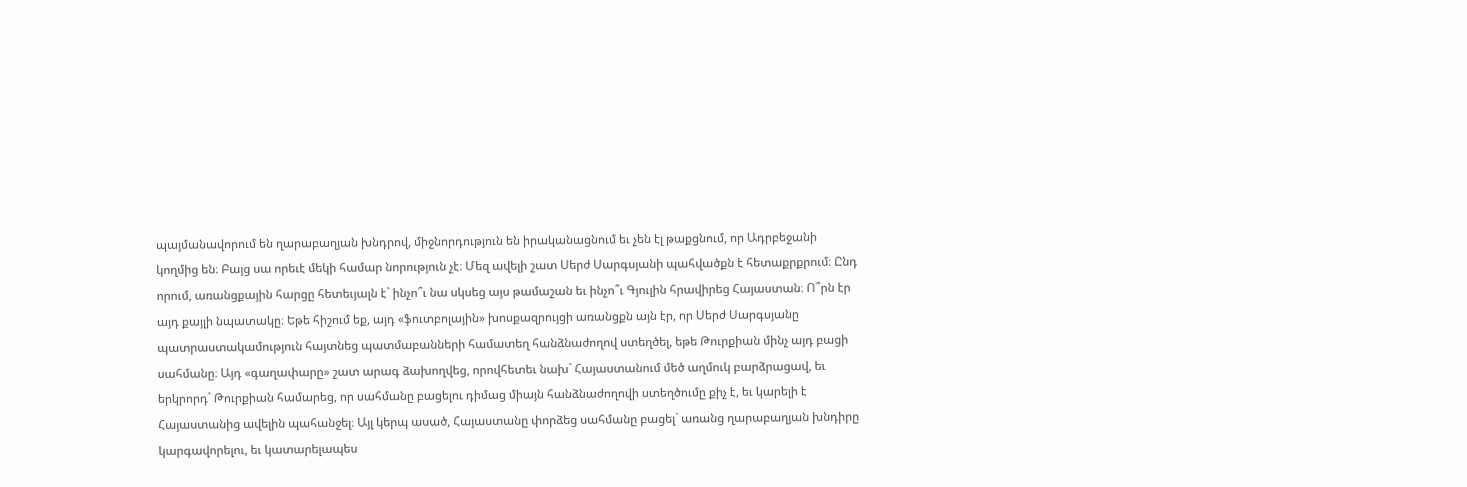պայմանավորում են ղարաբաղյան խնդրով, միջնորդություն են իրականացնում եւ չեն էլ թաքցնում, որ Ադրբեջանի կողմից են։ Բայց սա որեւէ մեկի համար նորություն չէ։ Մեզ ավելի շատ Սերժ Սարգսյանի պահվածքն է հետաքրքրում։ Ընդ որում, առանցքային հարցը հետեւյալն է` ինչո՞ւ նա սկսեց այս թամաշան եւ ինչո՞ւ Գյուլին հրավիրեց Հայաստան։ Ո՞րն էր այդ քայլի նպատակը։ Եթե հիշում եք, այդ «ֆուտբոլային» խոսքազրույցի առանցքն այն էր, որ Սերժ Սարգսյանը պատրաստակամություն հայտնեց պատմաբանների համատեղ հանձնաժողով ստեղծել, եթե Թուրքիան մինչ այդ բացի սահմանը։ Այդ «գաղափարը» շատ արագ ձախողվեց, որովհետեւ նախ` Հայաստանում մեծ աղմուկ բարձրացավ, եւ երկրորդ` Թուրքիան համարեց, որ սահմանը բացելու դիմաց միայն հանձնաժողովի ստեղծումը քիչ է, եւ կարելի է Հայաստանից ավելին պահանջել։ Այլ կերպ ասած, Հայաստանը փորձեց սահմանը բացել` առանց ղարաբաղյան խնդիրը կարգավորելու, եւ կատարելապես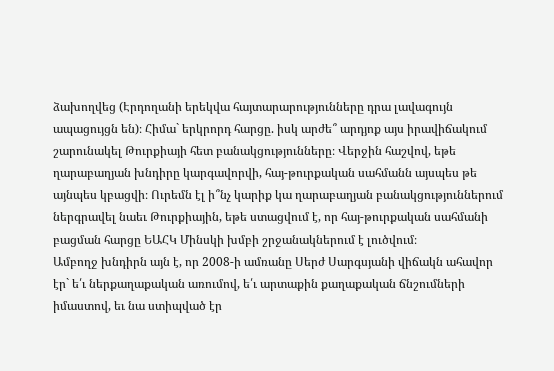ձախողվեց (Էրդողանի երեկվա հայտարարությունները դրա լավագույն ապացույցն են)։ Հիմա` երկրորդ հարցը. իսկ արժե՞ արդյոք այս իրավիճակում շարունակել Թուրքիայի հետ բանակցությունները։ Վերջին հաշվով, եթե ղարաբաղյան խնդիրը կարգավորվի, հայ-թուրքական սահմանն այսպես թե այնպես կբացվի։ Ուրեմն էլ ի՞նչ կարիք կա ղարաբաղյան բանակցություններում ներգրավել նաեւ Թուրքիային, եթե ստացվում է, որ հայ-թուրքական սահմանի բացման հարցը ԵԱՀԿ Մինսկի խմբի շրջանակներում է լուծվում։
Ամբողջ խնդիրն այն է, որ 2008-ի ամռանը Սերժ Սարգսյանի վիճակն ահավոր էր` ե՛ւ ներքաղաքական առումով, ե՛ւ արտաքին քաղաքական ճնշումների իմաստով, եւ նա ստիպված էր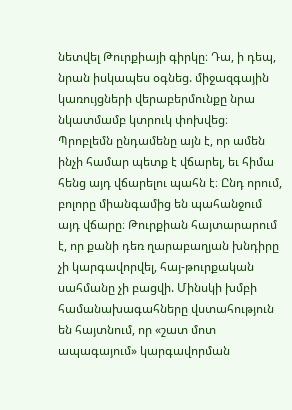նետվել Թուրքիայի գիրկը։ Դա, ի դեպ, նրան իսկապես օգնեց. միջազգային կառույցների վերաբերմունքը նրա նկատմամբ կտրուկ փոխվեց։ Պրոբլեմն ընդամենը այն է, որ ամեն ինչի համար պետք է վճարել, եւ հիմա հենց այդ վճարելու պահն է։ Ընդ որում, բոլորը միանգամից են պահանջում այդ վճարը։ Թուրքիան հայտարարում է, որ քանի դեռ ղարաբաղյան խնդիրը չի կարգավորվել, հայ-թուրքական սահմանը չի բացվի. Մինսկի խմբի համանախագահները վստահություն են հայտնում, որ «շատ մոտ ապագայում» կարգավորման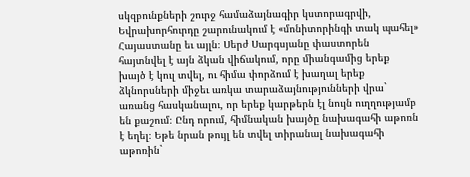սկզբունքների շուրջ համաձայնագիր կստորագրվի, Եվրախորհուրդը շարունակում է «մոնիտորինգի տակ պահել» Հայաստանը եւ այլն։ Սերժ Սարգսյանը փաստորեն հայտնվել է այն ձկան վիճակում, որը միանգամից երեք խայծ է կուլ տվել, ու հիմա փորձում է խաղալ երեք ձկնորսների միջեւ առկա տարաձայնությունների վրա` առանց հասկանալու, որ երեք կարթերն էլ նույն ուղղությամբ են քաշում։ Ընդ որում, հիմնական խայծը նախագահի աթոռն է եղել։ Եթե նրան թույլ են տվել տիրանալ նախագահի աթոռին`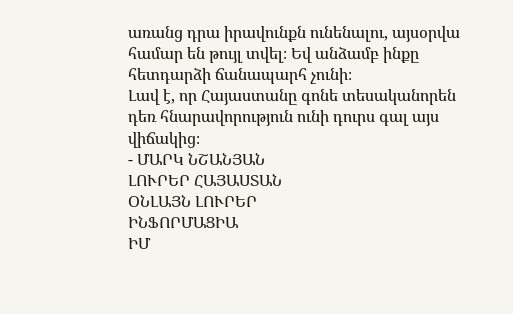առանց դրա իրավունքն ունենալու, այսօրվա համար են թույլ տվել։ Եվ անձամբ ինքը հետդարձի ճանապարհ չունի։
Լավ է, որ Հայաստանը գոնե տեսականորեն դեռ հնարավորություն ունի դուրս գալ այս վիճակից։
- ՄԱՐԿ ՆՇԱՆՅԱՆ
ԼՈՒՐԵՐ ՀԱՅԱՍՏԱՆ
ՕՆԼԱՅՆ ԼՈՒՐԵՐ
ԻՆՖՈՐՄԱՑԻԱ
ԻՄ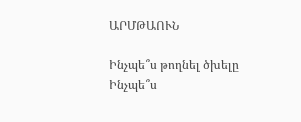ԱՐՄԹԱՈՒՆ

Ինչպե՞ս թողնել ծխելը
Ինչպե՞ս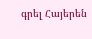գրել Հայերեն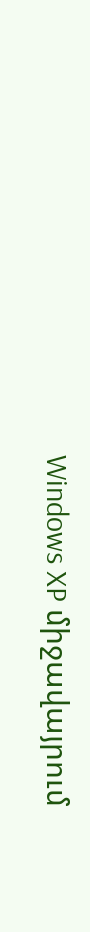Windows XP միջավայրում